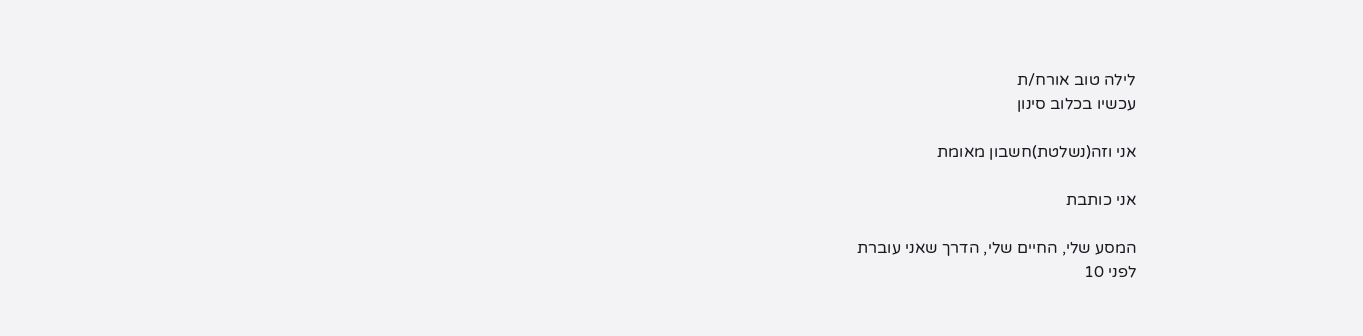לילה טוב אורח/ת
עכשיו בכלוב סינון

אני וזה(נשלטת)חשבון מאומת

אני כותבת

המסע שלי, החיים שלי, הדרך שאני עוברת
לפני 10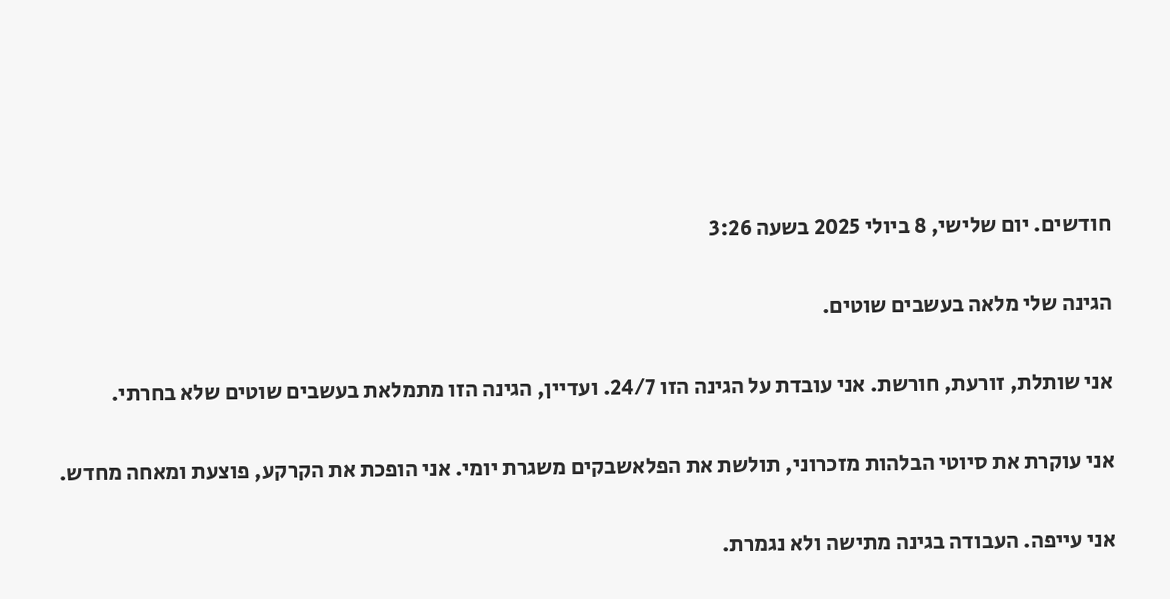חודשים. יום שלישי, 8 ביולי 2025 בשעה 3:26

הגינה שלי מלאה בעשבים שוטים.

אני שותלת, זורעת, חורשת. אני עובדת על הגינה הזו 24/7. ועדיין, הגינה הזו מתמלאת בעשבים שוטים שלא בחרתי.

אני עוקרת את סיוטי הבלהות מזכרוני, תולשת את הפלאשבקים משגרת יומי. אני הופכת את הקרקע, פוצעת ומאחה מחדש.

אני עייפה. העבודה בגינה מתישה ולא נגמרת.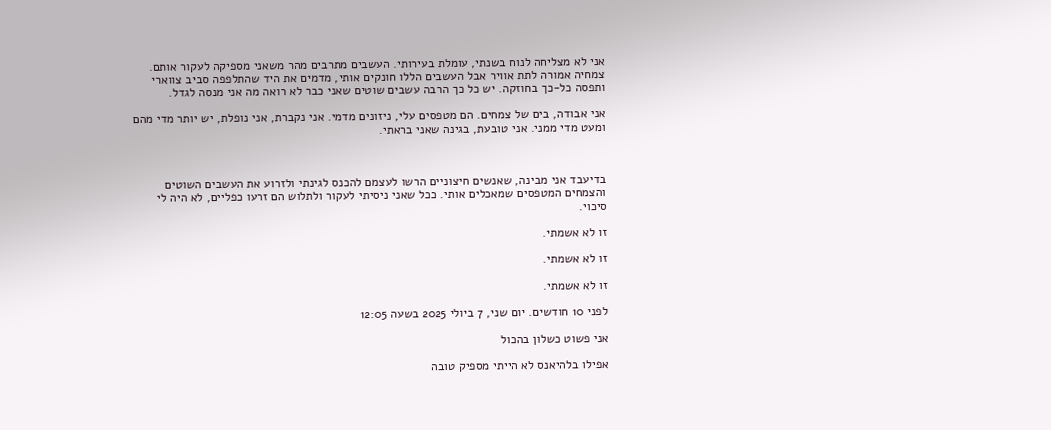אני לא מצליחה לנוח בשנתי, עומלת בעירותי. העשבים מתרבים מהר משאני מספיקה לעקור אותם. צמחיה אמורה לתת אוויר אבל העשבים הללו חונקים אותי, מדמים את היד שהתלפפה סביב צווארי ותפסה כל-כך בחוזקה. יש כל כך הרבה עשבים שוטים שאני כבר לא רואה מה אני מנסה לגדל.

אני אבודה, בים של צמחים. הם מטפסים עלי, ניזונים מדמי. אני נקברת, אני נופלת, יש יותר מדי מהם ומעט מדי ממני. אני טובעת, בגינה שאני בראתי.



בדיעבד אני מבינה, שאנשים חיצוניים הרשו לעצמם להכנס לגינתי ולזרוע את העשבים השוטים והצמחים המטפסים שמאכלים אותי. ככל שאני ניסיתי לעקור ולתלוש הם זרעו כפליים, לא היה לי סיכוי.

זו לא אשמתי.

זו לא אשמתי.

זו לא אשמתי.

לפני 10 חודשים. יום שני, 7 ביולי 2025 בשעה 12:05

אני פשוט כשלון בהכול

אפילו בלהיאנס לא הייתי מספיק טובה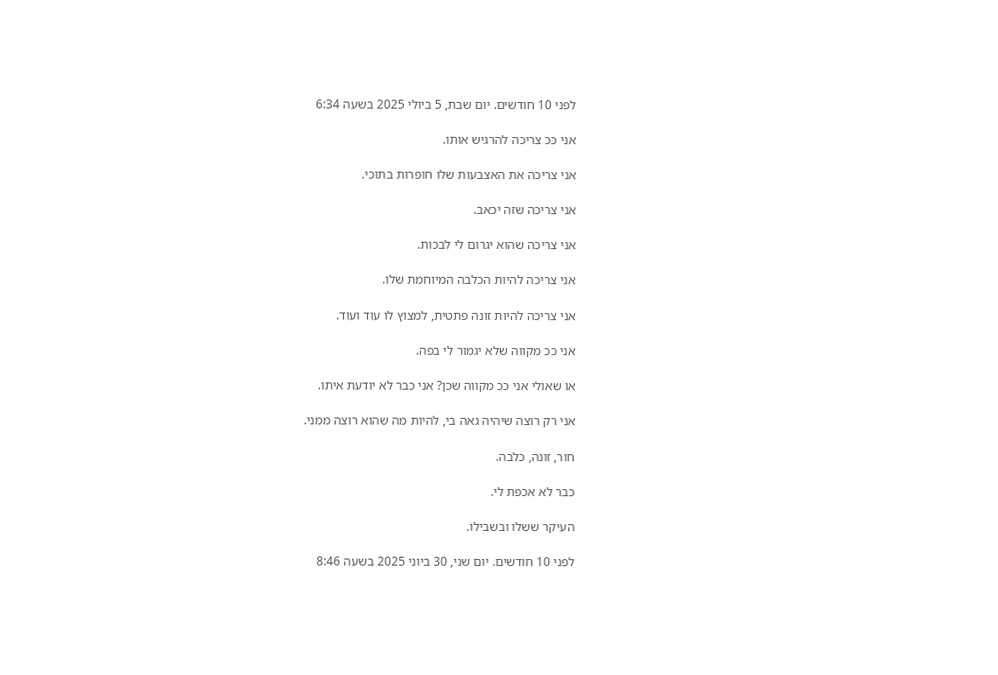לפני 10 חודשים. יום שבת, 5 ביולי 2025 בשעה 6:34

אני ככ צריכה להרגיש אותו.

אני צריכה את האצבעות שלו חופרות בתוכי.

אני צריכה שזה יכאב.

אני צריכה שהוא יגרום לי לבכות.

אני צריכה להיות הכלבה המיוחמת שלו.

אני צריכה להיות זונה פתטית, למצוץ לו עוד ועוד.

אני ככ מקווה שלא יגמור לי בפה.

או שאולי אני ככ מקווה שכן? אני כבר לא יודעת איתו.

אני רק רוצה שיהיה גאה בי, להיות מה שהוא רוצה ממני.

חור, זונה, כלבה.

כבר לא אכפת לי.

העיקר ששלו ובשבילו.

לפני 10 חודשים. יום שני, 30 ביוני 2025 בשעה 8:46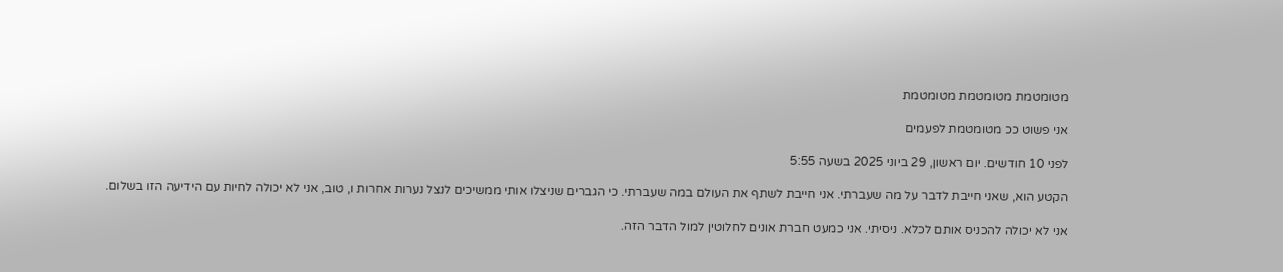מטומטמת מטומטמת מטומטמת

אני פשוט ככ מטומטמת לפעמים

לפני 10 חודשים. יום ראשון, 29 ביוני 2025 בשעה 5:55

הקטע הוא, שאני חייבת לדבר על מה שעברתי. אני חייבת לשתף את העולם במה שעברתי. כי הגברים שניצלו אותי ממשיכים לנצל נערות אחרות ו, טוב, אני לא יכולה לחיות עם הידיעה הזו בשלום.

אני לא יכולה להכניס אותם לכלא. ניסיתי. אני כמעט חברת אונים לחלוטין למול הדבר הזה.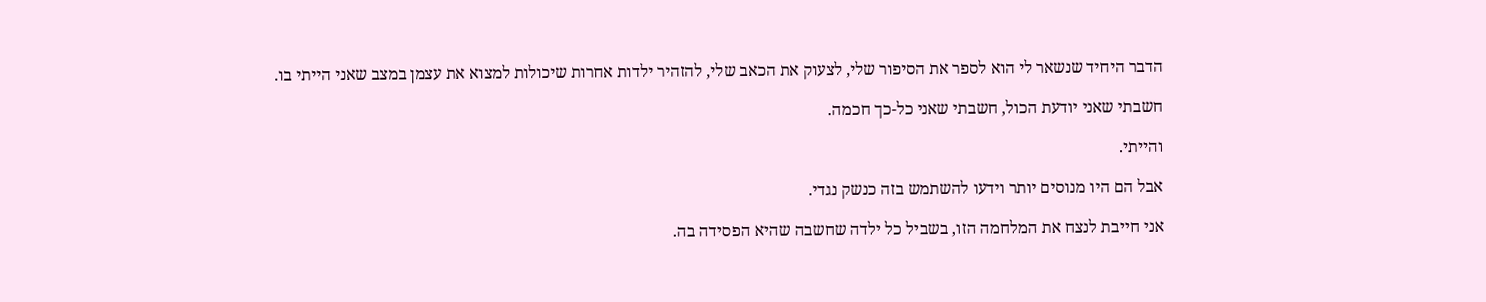הדבר היחיד שנשאר לי הוא לספר את הסיפור שלי, לצעוק את הכאב שלי, להזהיר ילדות אחרות שיכולות למצוא את עצמן במצב שאני הייתי בו.

חשבתי שאני יודעת הכול, חשבתי שאני כל-כך חכמה.

והייתי.

אבל הם היו מנוסים יותר וידעו להשתמש בזה כנשק נגדי.

אני חייבת לנצח את המלחמה הזו, בשביל כל ילדה שחשבה שהיא הפסידה בה.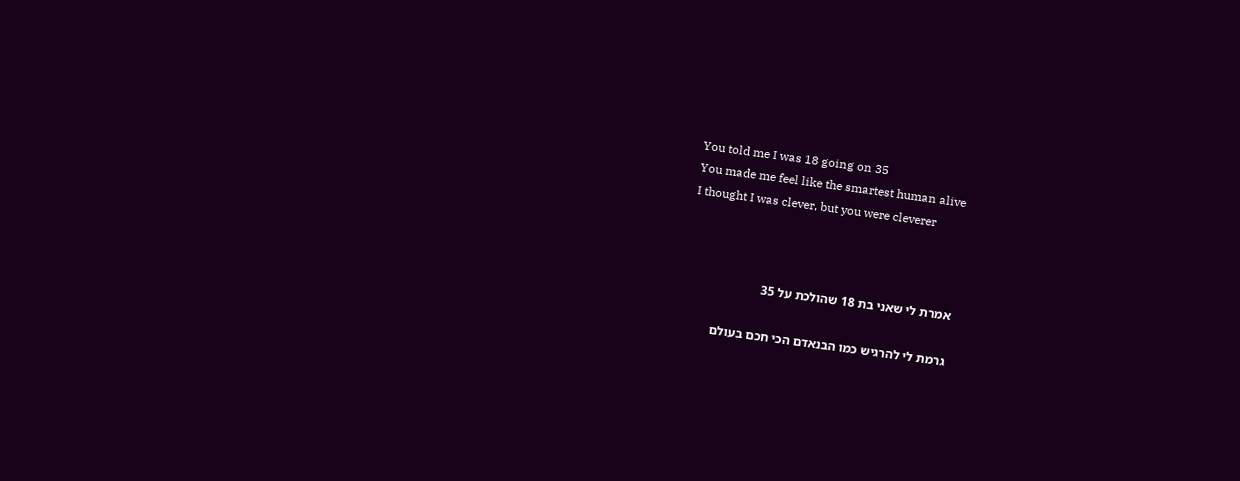You told me I was 18 going on 35
You made me feel like the smartest human alive
I thought I was clever, but you were cleverer



אמרת לי שאני בת 18 שהולכת על 35

גרמת לי להרגיש כמו הבנאדם הכי חכם בעולם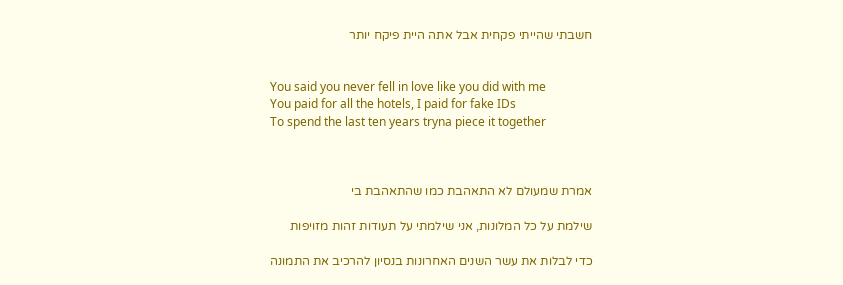חשבתי שהייתי פקחית אבל אתה היית פיקח יותר


You said you never fell in love like you did with me
You paid for all the hotels, I paid for fake IDs
To spend the last ten years tryna piece it together



אמרת שמעולם לא התאהבת כמו שהתאהבת בי

שילמת על כל המלונות, אני שילמתי על תעודות זהות מזויפות

כדי לבלות את עשר השנים האחרונות בנסיון להרכיב את התמונה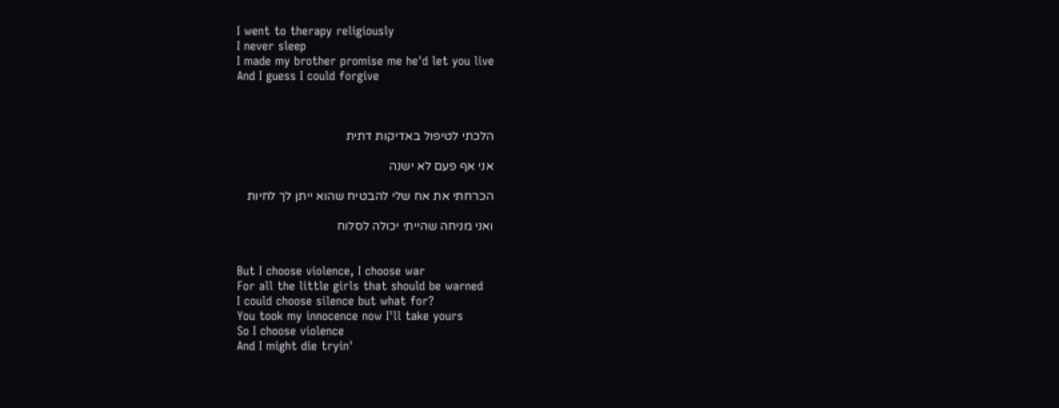I went to therapy religiously
I never sleep
I made my brother promise me he'd let you live
And I guess I could forgive



הלכתי לטיפול באדיקות דתית

אני אף פעם לא ישנה

הכרחתי את אח שלי להבטיח שהוא ייתן לך לחיות

ואני מניחה שהייתי יכולה לסלוח


But I choose violence, I choose war
For all the little girls that should be warned
I could choose silence but what for?
You took my innocence now I'll take yours
So I choose violence
And I might die tryin'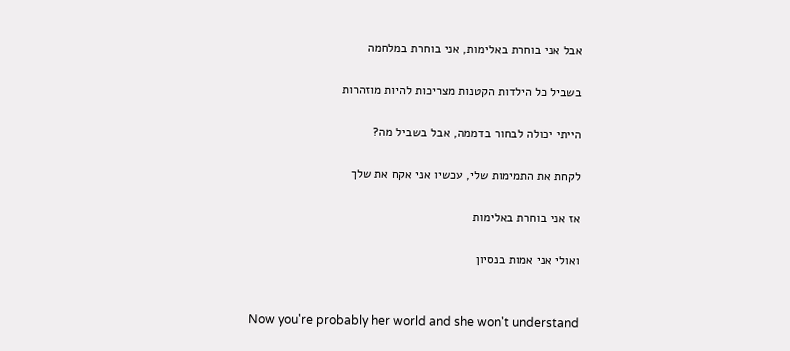אבל אני בוחרת באלימות, אני בוחרת במלחמה

בשביל כל הילדות הקטנות מצריכות להיות מוזהרות

הייתי יכולה לבחור בדממה, אבל בשביל מה?

לקחת את התמימות שלי, עכשיו אני אקח את שלך

אז אני בוחרת באלימות

ואולי אני אמות בנסיון


Now you're probably her world and she won't understand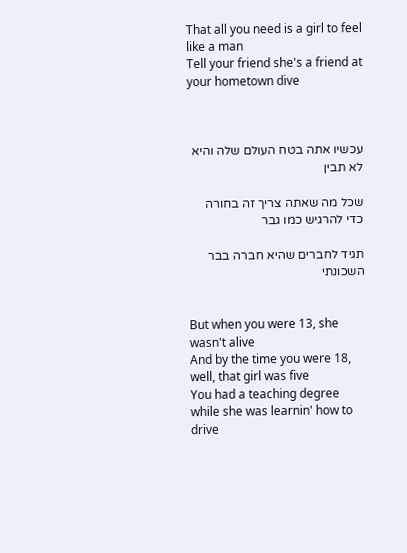That all you need is a girl to feel like a man
Tell your friend she's a friend at your hometown dive



עכשיו אתה בטח העולם שלה והיא לא תבין

שכל מה שאתה צריך זה בחורה כדי להרגיש כמו גבר

תגיד לחברים שהיא חברה בבר השכונתי


But when you were 13, she wasn't alive
And by the time you were 18, well, that girl was five
You had a teaching degree while she was learnin' how to drive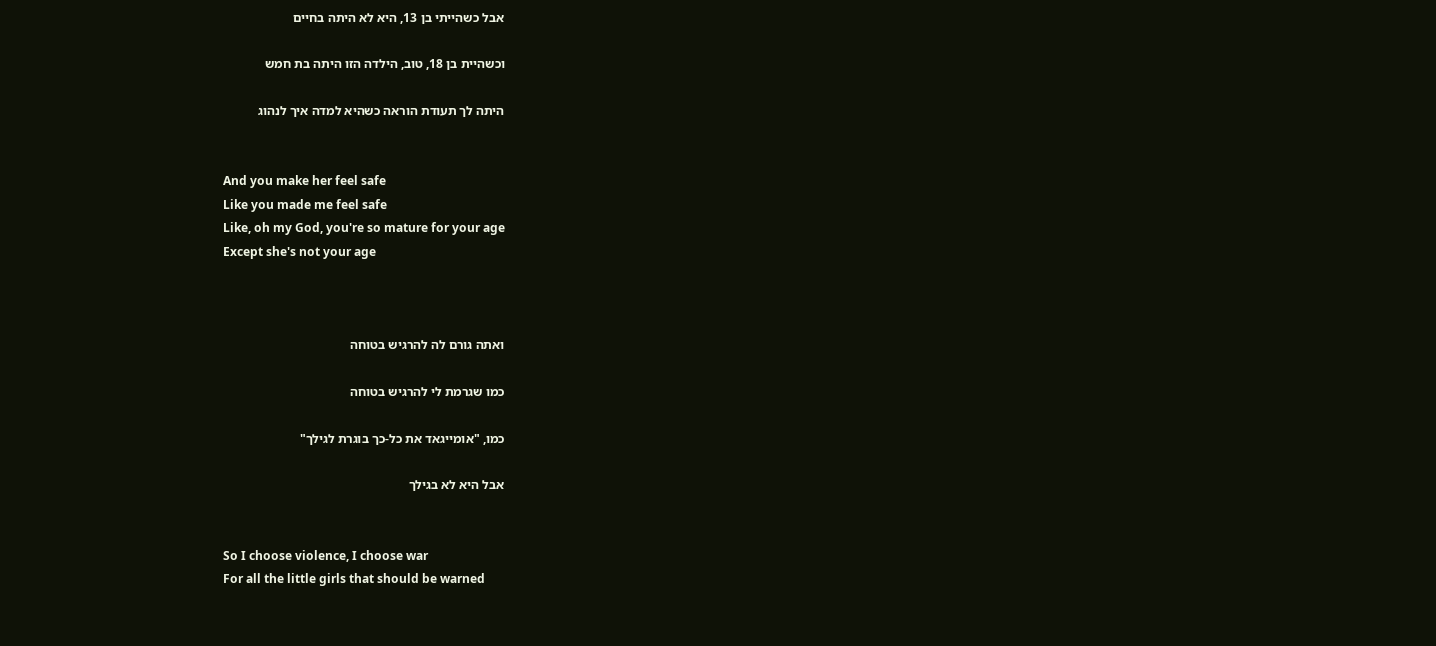אבל כשהייתי בן 13, היא לא היתה בחיים

וכשהיית בן 18, טוב, הילדה הזו היתה בת חמש

היתה לך תעודת הוראה כשהיא למדה איך לנהוג


And you make her feel safe
Like you made me feel safe
Like, oh my God, you're so mature for your age
Except she's not your age



ואתה גורם לה להרגיש בטוחה

כמו שגרמת לי להרגיש בטוחה

כמו, "אומייגאד את כל-כך בוגרת לגילך"

אבל היא לא בגילך


So I choose violence, I choose war
For all the little girls that should be warned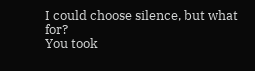I could choose silence, but what for?
You took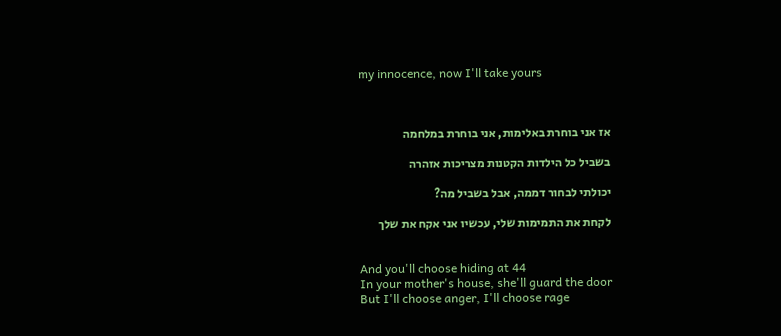my innocence, now I'll take yours



אז אני בוחרת באלימות, אני בוחרת במלחמה

בשביל כל הילדות הקטנות מצריכות אזהרה

יכולתי לבחור דממה, אבל בשביל מה?

לקחת את התמימות שלי, עכשיו אני אקח את שלך


And you'll choose hiding at 44
In your mother's house, she'll guard the door
But I'll choose anger, I'll choose rage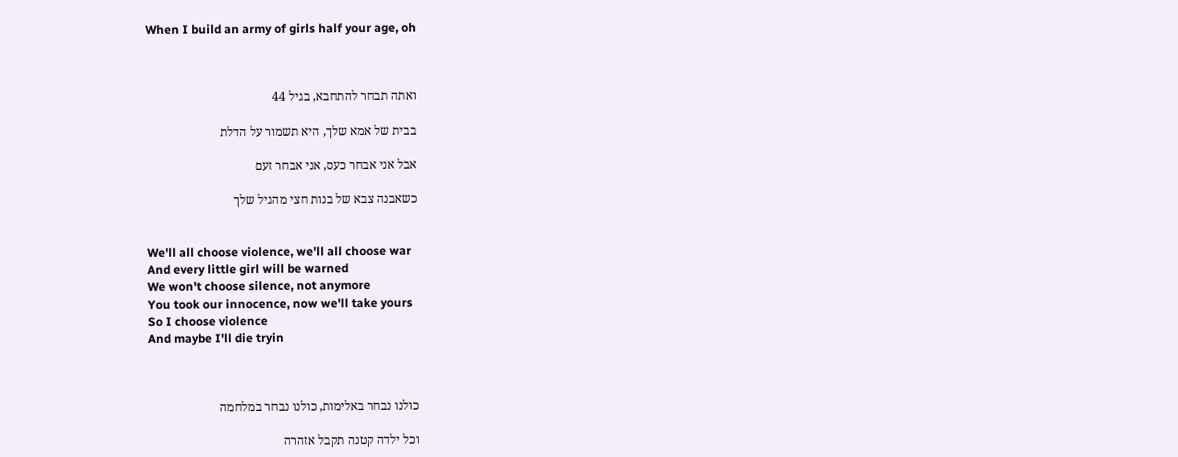When I build an army of girls half your age, oh



ואתה תבחר להתחבא, בגיל 44

בבית של אמא שלך, היא תשמור על הדלת

אבל אני אבחר כעס, אני אבחר זעם

כשאבנה צבא של בנות חצי מהגיל שלך


We'll all choose violence, we'll all choose war
And every little girl will be warned
We won't choose silence, not anymore
You took our innocence, now we'll take yours
So I choose violence
And maybe I'll die tryin



כולנו נבחר באלימות, כולנו נבחר במלחמה

וכל ילדה קטנה תקבל אזהרה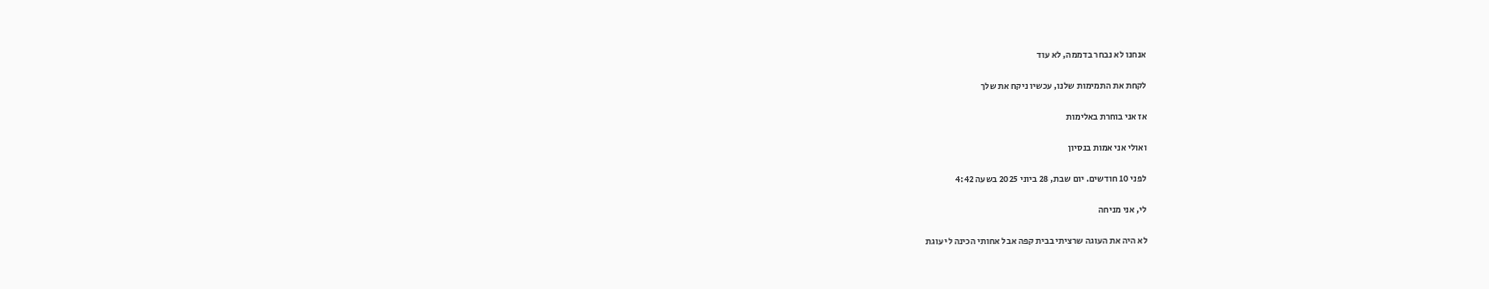אנחנו לא נבחר בדממה, לא עוד

לקחת את התמימות שלנו, עכשיו ניקח את שלך

אז אני בוחרת באלימות

ואולי אני אמות בנסיון

לפני 10 חודשים. יום שבת, 28 ביוני 2025 בשעה 4:42

לי, אני מניחה

לא היה את העוגה שרציתי בבית קפה אבל אחותי הכינה לי עוגת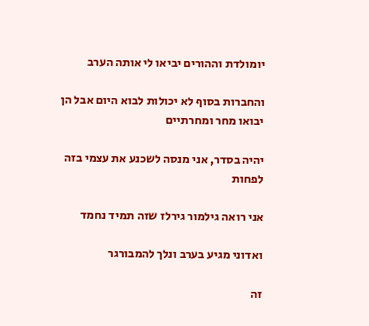יומולדת וההורים יביאו לי אותה הערב

והחברות בסוף לא יכולות לבוא היום אבל הן יבואו מחר ומחרתיים

יהיה בסדר, אני מנסה לשכנע את עצמי בזה לפחות

אני רואה גילמור גירלז שזה תמיד נחמד

ואדוני מגיע בערב ונלך להמבורגר

זה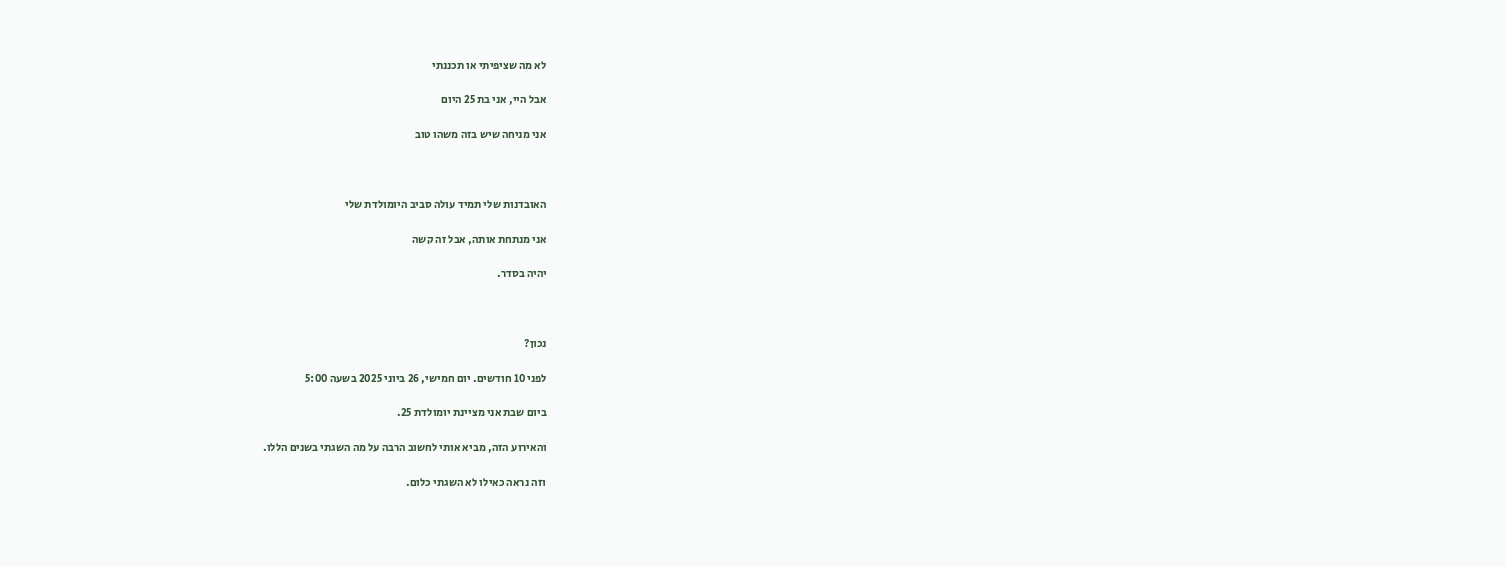לא מה שציפיתי או תכננתי

אבל היי, אני בת 25 היום

אני מניחה שיש בזה משהו טוב



האובדנות שלי תמיד עולה סביב היומולדת שלי

אני מנתחת אותה, אבל זה קשה

יהיה בסדר.



נכון?

לפני 10 חודשים. יום חמישי, 26 ביוני 2025 בשעה 5:00

ביום שבת אני מציינת יומולדת 25.

והאירוע הזה, מביא אותי לחשוב הרבה על מה השגתי בשנים הללו.

וזה נראה כאילו לא השגתי כלום.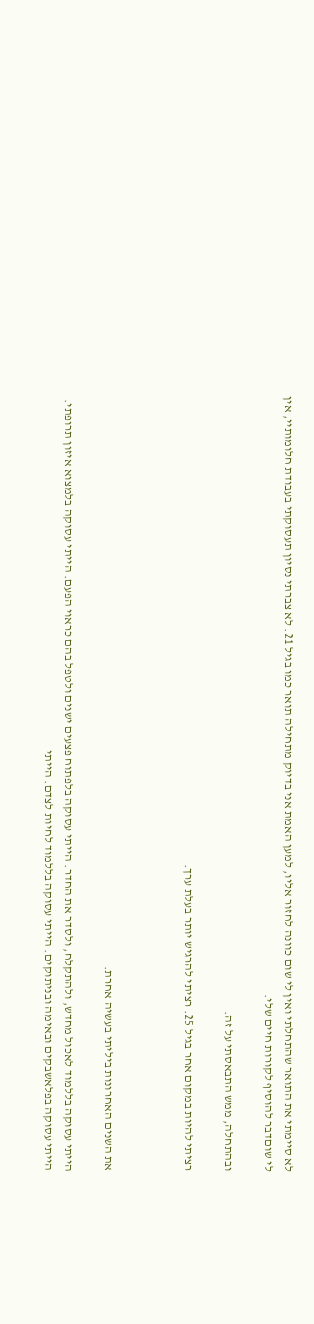לא סיימתי את התואר שהתחלתי ואין לי שום כוונה לחזור אליו, למען האמת אני בדיוק מתחילה תואר כמו בגיל 21. לא צברתי נסיון תעסוקתי בעבודת חלומותיי, אין לי שוםדבר להוסיף לקורות חיים שלי.

ובהתחלה, ממש התבאסתי על זה.

רציתי להיות במקום אחר בגיל 25. רציתי להרגיש יותר בעלת ערך.



את השנים האחרונות ביליתי בעשיה אחרת.

הייתי עסוקה בללמוד לאכול מחדש, ולהתקלח, ולסדר את החדר. הייתי עסוקה בלפתוח פצעים ישנים ולטפל בהם כראוי הפעם. הייתי עסוקה בלמצוא איזון תרופתי. הייתי עסוקה בפלאשבקים ובאימה ובניתוקים. הייתי עסוקה בללמוד לחיות לצדם. הייתי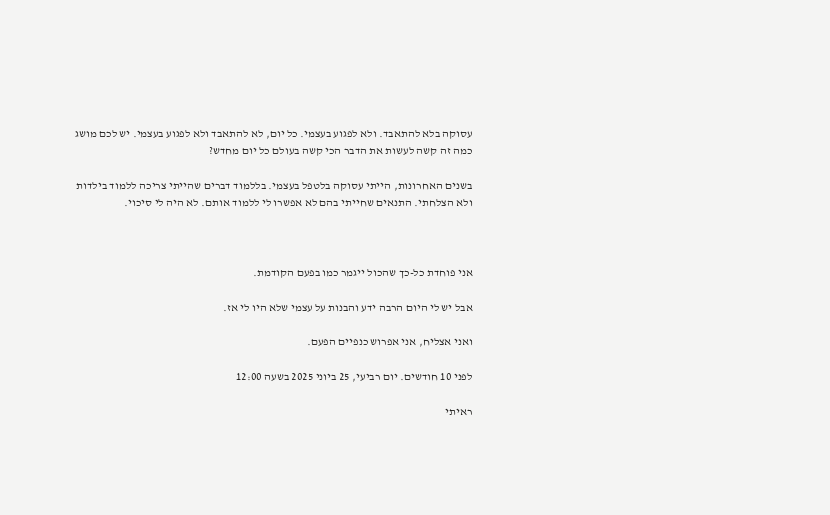עסוקה בלא להתאבד. ולא לפגוע בעצמי. כל יום, לא להתאבד ולא לפגוע בעצמי. יש לכם מושג כמה זה קשה לעשות את הדבר הכי קשה בעולם כל יום מחדש?

בשנים האחרונות, הייתי עסוקה בלטפל בעצמי. בללמוד דברים שהייתי צריכה ללמוד בילדות ולא הצלחתי. התנאים שחייתי בהם לא אפשרו לי ללמוד אותם. לא היה לי סיכוי.



אני פוחדת כל-כך שהכול ייגמר כמו בפעם הקודמת.

אבל יש לי היום הרבה ידע והבנות על עצמי שלא היו לי אז.

ואני אצליח, אני אפרוש כנפיים הפעם.

לפני 10 חודשים. יום רביעי, 25 ביוני 2025 בשעה 12:00

ראיתי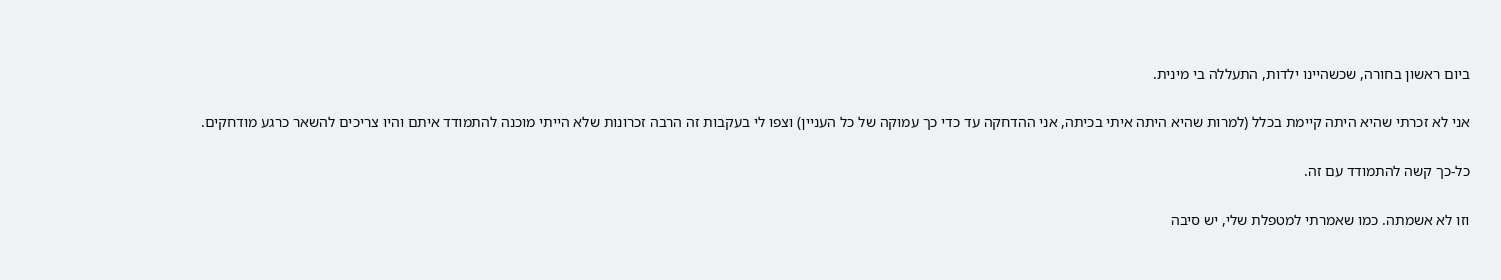ביום ראשון בחורה, שכשהיינו ילדות, התעללה בי מינית.

אני לא זכרתי שהיא היתה קיימת בכלל (למרות שהיא היתה איתי בכיתה, אני ההדחקה עד כדי כך עמוקה של כל העניין) וצפו לי בעקבות זה הרבה זכרונות שלא הייתי מוכנה להתמודד איתם והיו צריכים להשאר כרגע מודחקים.

כל-כך קשה להתמודד עם זה.

וזו לא אשמתה. כמו שאמרתי למטפלת שלי, יש סיבה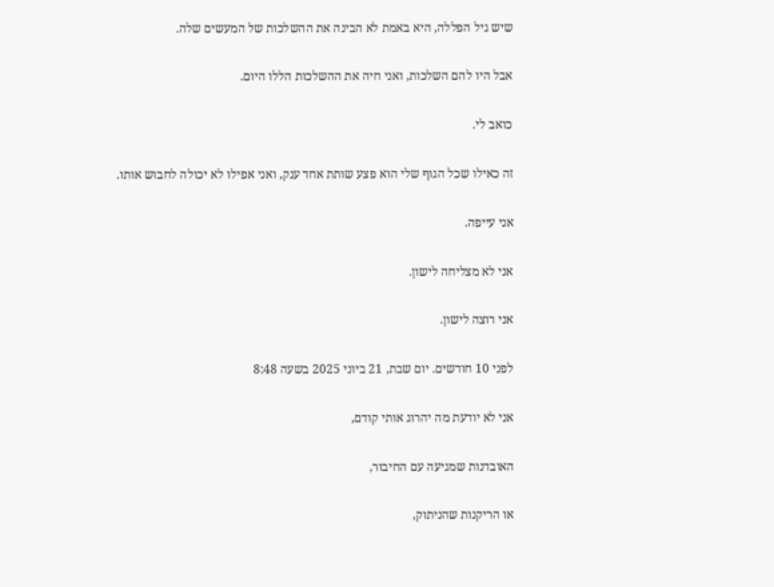שיש גיל הפללה, היא באמת לא הבינה את ההשלכות של המעשים שלה.

אבל היו להם השלכות, ואני חיה את ההשלכות הללו היום.

כואב לי.

זה כאילו שכל הגוף שלי הוא פצע שותת אחד ענק, ואני אפילו לא יכולה לחבוש אותו.

אני עייפה.

אני לא מצליחה לישון.

אני רוצה לישון.

לפני 10 חודשים. יום שבת, 21 ביוני 2025 בשעה 8:48

אני לא יודעת מה יהרוג אותי קודם,

האובדנות שמגיעה עם החיבור,

או הריקנות שהניתוק,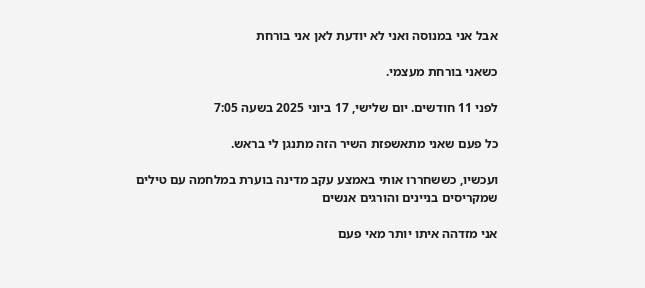אבל אני במנוסה ואני לא יודעת לאן אני בורחת

כשאני בורחת מעצמי.

לפני 11 חודשים. יום שלישי, 17 ביוני 2025 בשעה 7:05

כל פעם שאני מתאשפזת השיר הזה מתנגן לי בראש.

ועכשיו, כששחררו אותי באמצע עקב מדינה בוערת במלחמה עם טילים שמקריסים בניינים והורגים אנשים

אני מזדהה איתו יותר מאי פעם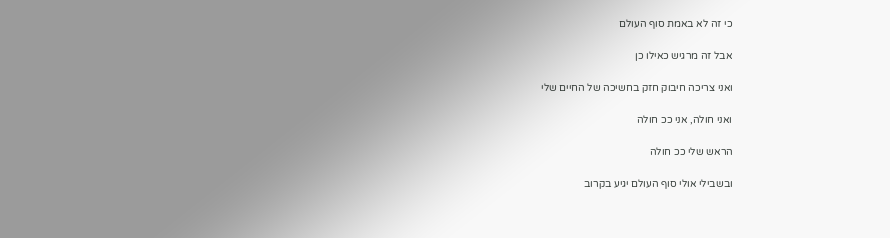כי זה לא באמת סוף העולם

אבל זה מרגיש כאילו כן

ואני צריכה חיבוק חזק בחשיכה של החיים שלי

ואני חולה, אני ככ חולה

הראש שלי ככ חולה

ובשבילי אולי סוף העולם יגיע בקרוב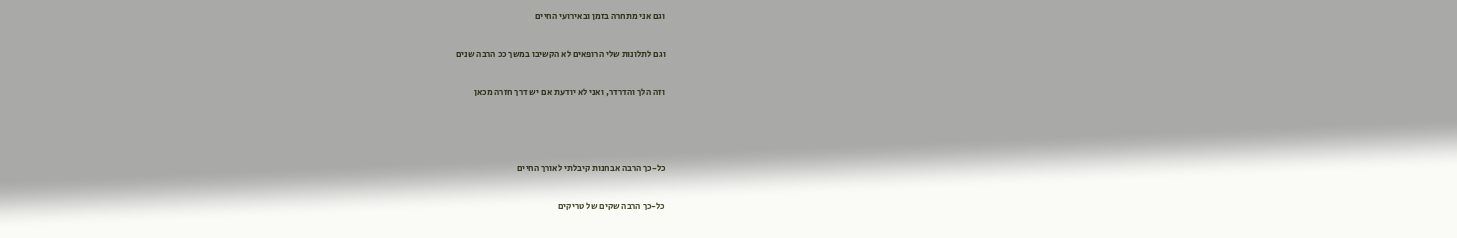וגם אני מתחרה בזמן ובאירועי החיים

וגם לתלונות שלי הרופאים לא הקשיבו במשך ככ הרבה שנים

וזה הלך והדרדר, ואני לא יודעת אם יש דרך חזרה מכאן



כל-כך הרבה אבחנות קיבלתי לאורך החיים

כל-כך הרבה שקים של טריקים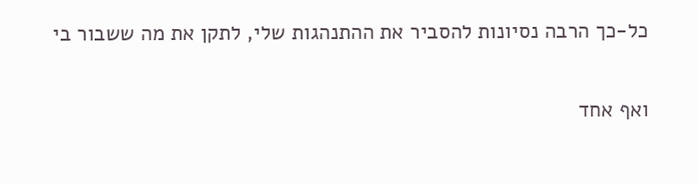כל-כך הרבה נסיונות להסביר את ההתנהגות שלי, לתקן את מה ששבור בי

ואף אחד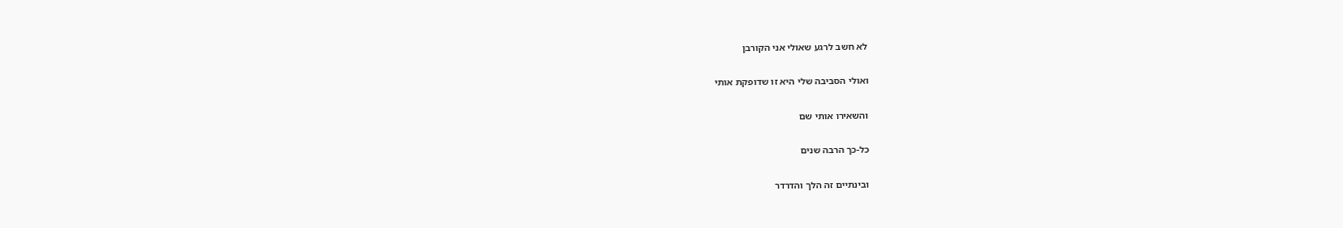לא חשב לרגע שאולי אני הקורבן

ואולי הסביבה שלי היא זו שדופקת אותי

והשאירו אותי שם

כל-כך הרבה שנים

ובינתיים זה הלך והדרדר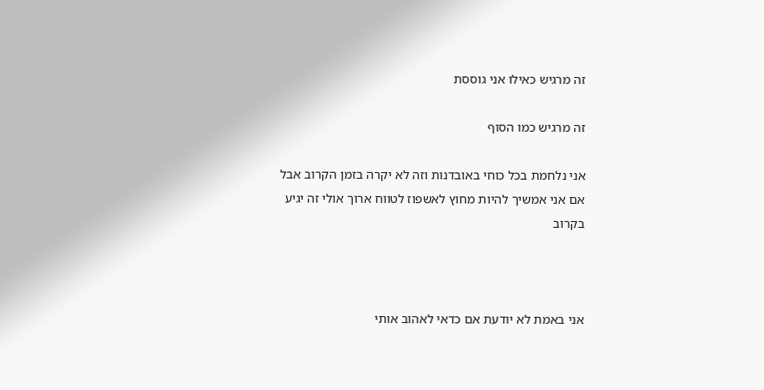זה מרגיש כאילו אני גוססת

זה מרגיש כמו הסוף

אני נלחמת בכל כוחי באובדנות וזה לא יקרה בזמן הקרוב אבל אם אני אמשיך להיות מחוץ לאשפוז לטווח ארוך אולי זה יגיע בקרוב



אני באמת לא יודעת אם כדאי לאהוב אותי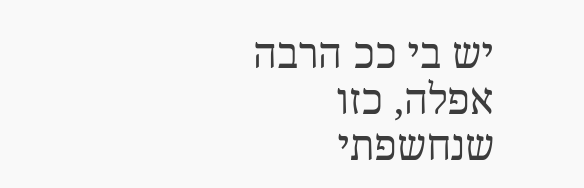יש בי ככ הרבה אפלה, כזו שנחשפתי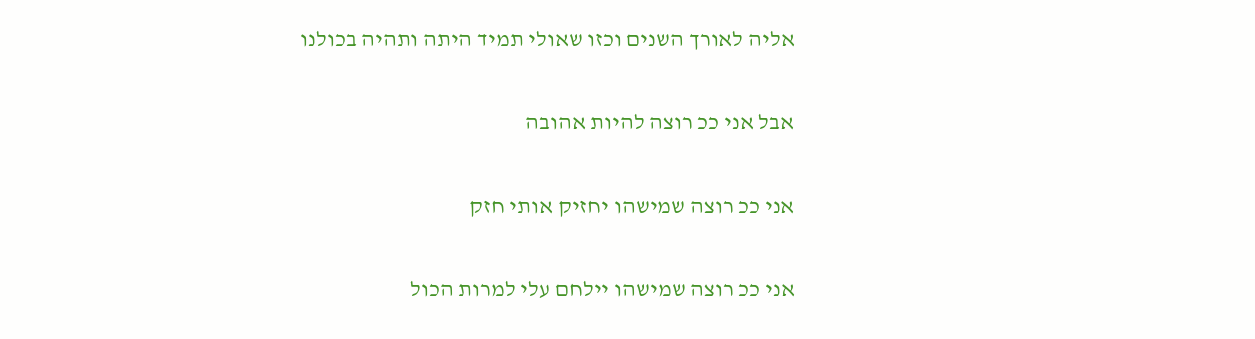אליה לאורך השנים וכזו שאולי תמיד היתה ותהיה בכולנו

אבל אני ככ רוצה להיות אהובה

אני ככ רוצה שמישהו יחזיק אותי חזק

אני ככ רוצה שמישהו יילחם עלי למרות הכול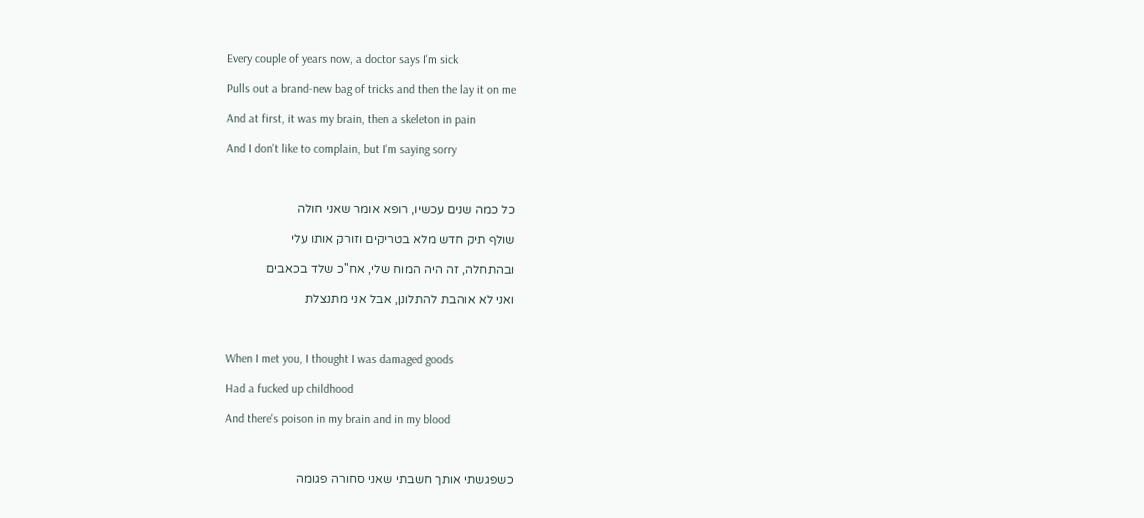Every couple of years now, a doctor says I'm sick

Pulls out a brand-new bag of tricks and then the lay it on me

And at first, it was my brain, then a skeleton in pain

And I don't like to complain, but I'm saying sorry



כל כמה שנים עכשיו, רופא אומר שאני חולה

שולף תיק חדש מלא בטריקים וזורק אותו עלי

ובהתחלה, זה היה המוח שלי, אח''כ שלד בכאבים

ואני לא אוהבת להתלונן, אבל אני מתנצלת



When I met you, I thought I was damaged goods

Had a fucked up childhood

And there's poison in my brain and in my blood



כשפגשתי אותך חשבתי שאני סחורה פגומה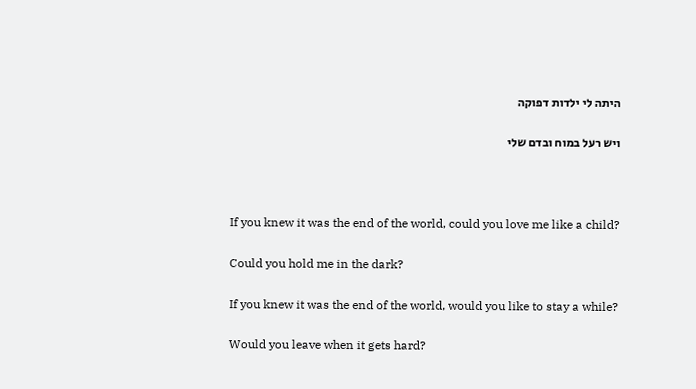היתה לי ילדות דפוקה

ויש רעל במוח ובדם שלי



If you knew it was the end of the world, could you love me like a child?

Could you hold me in the dark?

If you knew it was the end of the world, would you like to stay a while?

Would you leave when it gets hard?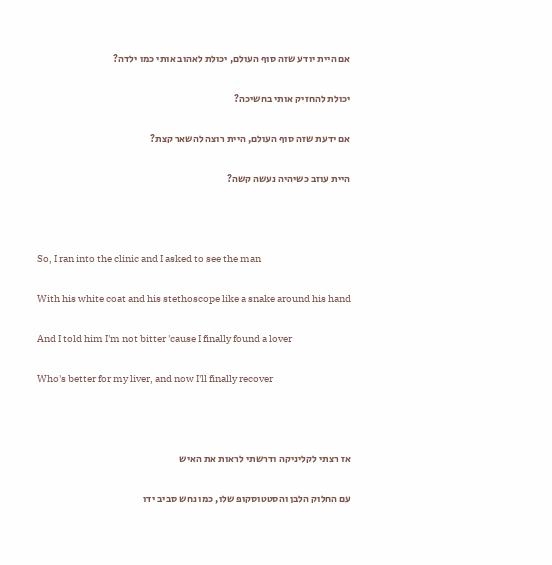אם היית יודע שזה סוף העולם, יכולת לאהוב אותי כמו ילדה?

יכולת להחזיק אותי בחשיכה?

אם ידעת שזה סוף העולם, היית רוצה להשאר קצת?

היית עוזב כשיהיה נעשה קשה?



So, I ran into the clinic and I asked to see the man

With his white coat and his stethoscope like a snake around his hand

And I told him I'm not bitter 'cause I finally found a lover

Who's better for my liver, and now I'll finally recover



אז רצתי לקליניקה ודרשתי לראות את האיש

עם החלוק הלבן והסטטוסקופ שלו, כמו נחש סביב ידו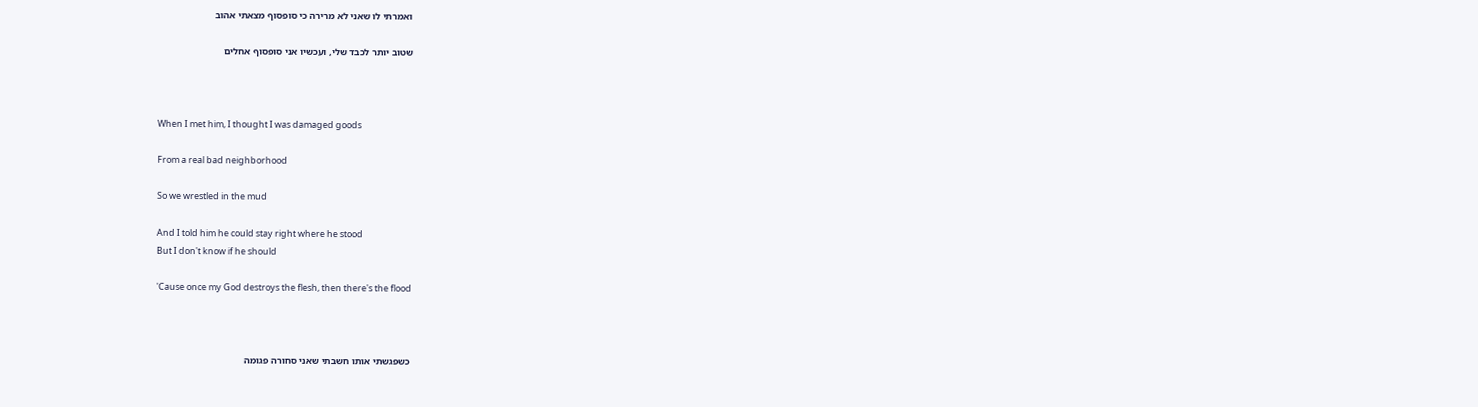ואמרתי לו שאני לא מרירה כי סופסוף מצאתי אהוב

שטוב יותר לכבד שלי, ועכשיו אני סופסוף אחלים



When I met him, I thought I was damaged goods

From a real bad neighborhood

So we wrestled in the mud

And I told him he could stay right where he stood
But I don't know if he should

'Cause once my God destroys the flesh, then there's the flood



כשפגשתי אותו חשבתי שאני סחורה פגומה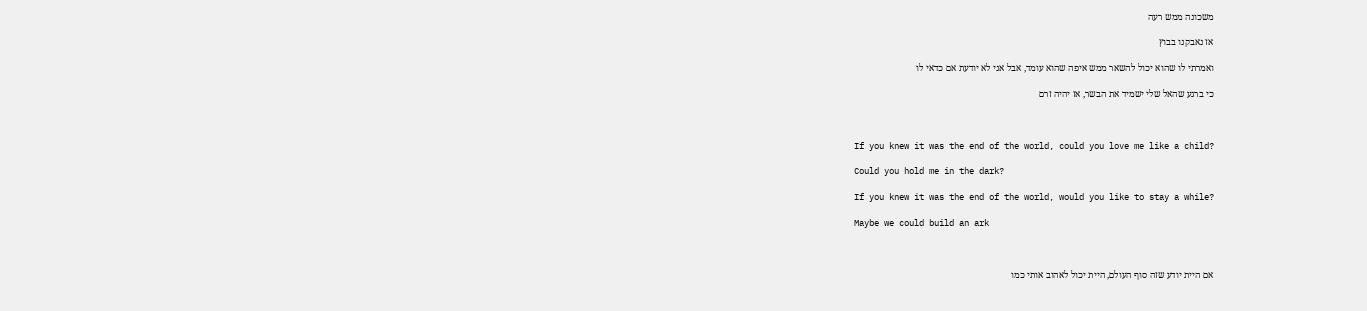משכונה ממש רעה

אז נאבקנו בבוץ

ואמרתי לו שהוא יכול להשאר ממש איפה שהוא עומד, אבל אני לא יודעת אם כדאי לו

כי ברגע שהאל שלי ישמיד את הבשר, אז יהיה זרם



If you knew it was the end of the world, could you love me like a child?

Could you hold me in the dark?

If you knew it was the end of the world, would you like to stay a while?

Maybe we could build an ark



אם היית יודע שזה סוף העולם, היית יכול לאהוב אותי כמו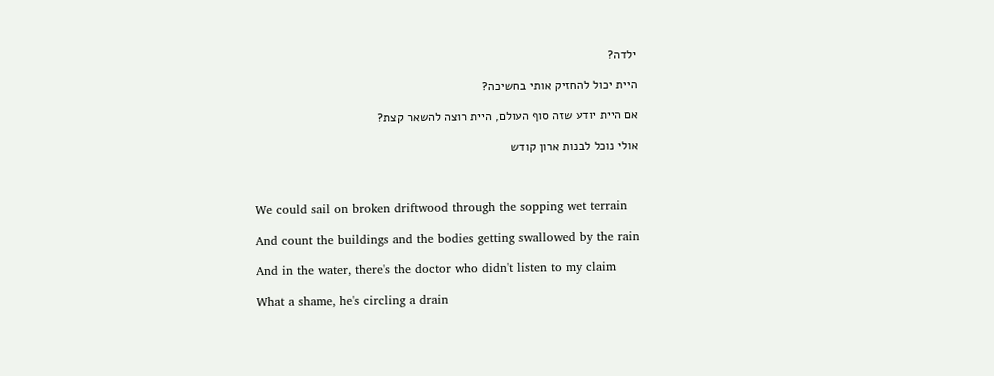ילדה?

היית יכול להחזיק אותי בחשיכה?

אם היית יודע שזה סוף העולם, היית רוצה להשאר קצת?

אולי נוכל לבנות ארון קודש



We could sail on broken driftwood through the sopping wet terrain

And count the buildings and the bodies getting swallowed by the rain

And in the water, there's the doctor who didn't listen to my claim

What a shame, he's circling a drain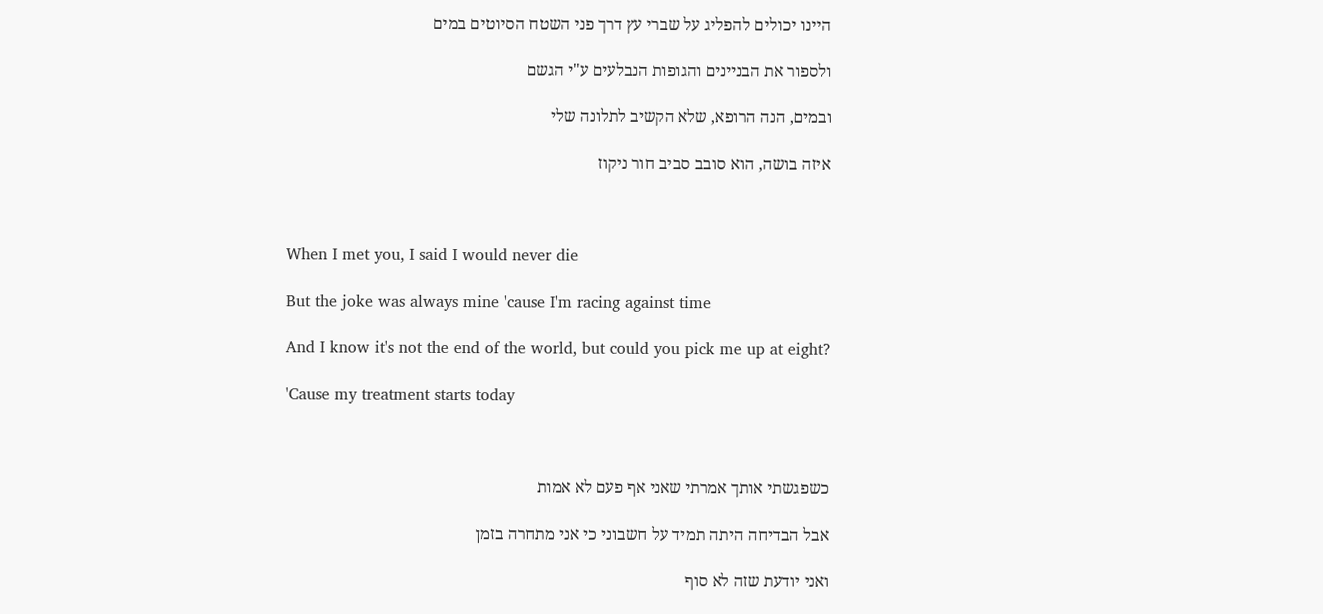היינו יכולים להפליג על שברי עץ דרך פני השטח הסיוטים במים

ולספור את הבניינים והגופות הנבלעים ע"י הגשם

ובמים, הנה הרופא, שלא הקשיב לתלונה שלי

איזה בושה, הוא סובב סביב חור ניקוז



When I met you, I said I would never die

But the joke was always mine 'cause I'm racing against time

And I know it's not the end of the world, but could you pick me up at eight?

'Cause my treatment starts today



כשפגשתי אותך אמרתי שאני אף פעם לא אמות

אבל הבדיחה היתה תמיד על חשבוני כי אני מתחרה בזמן

ואני יודעת שזה לא סוף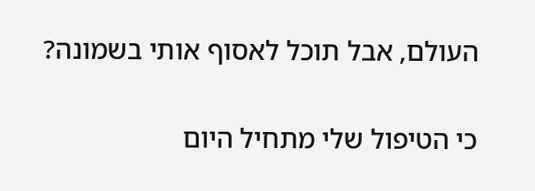העולם, אבל תוכל לאסוף אותי בשמונה?

כי הטיפול שלי מתחיל היום